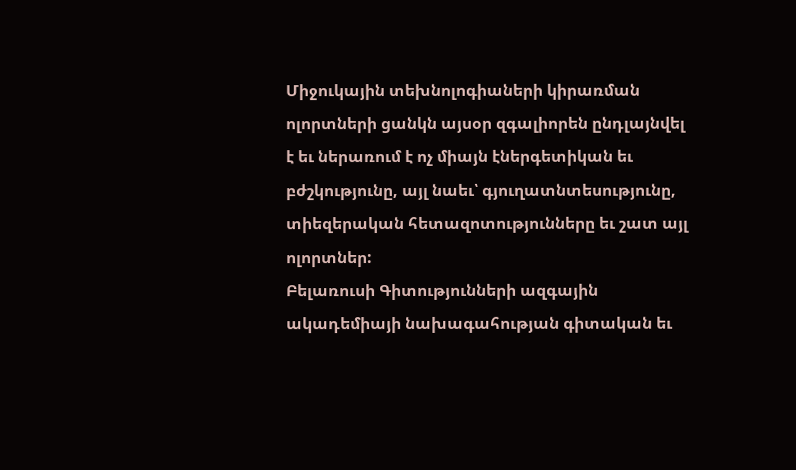Միջուկային տեխնոլոգիաների կիրառման ոլորտների ցանկն այսօր զգալիորեն ընդլայնվել է եւ ներառում է ոչ միայն էներգետիկան եւ բժշկությունը, այլ նաեւ՝ գյուղատնտեսությունը, տիեզերական հետազոտությունները եւ շատ այլ ոլորտներ:
Բելառուսի Գիտությունների ազգային ակադեմիայի նախագահության գիտական եւ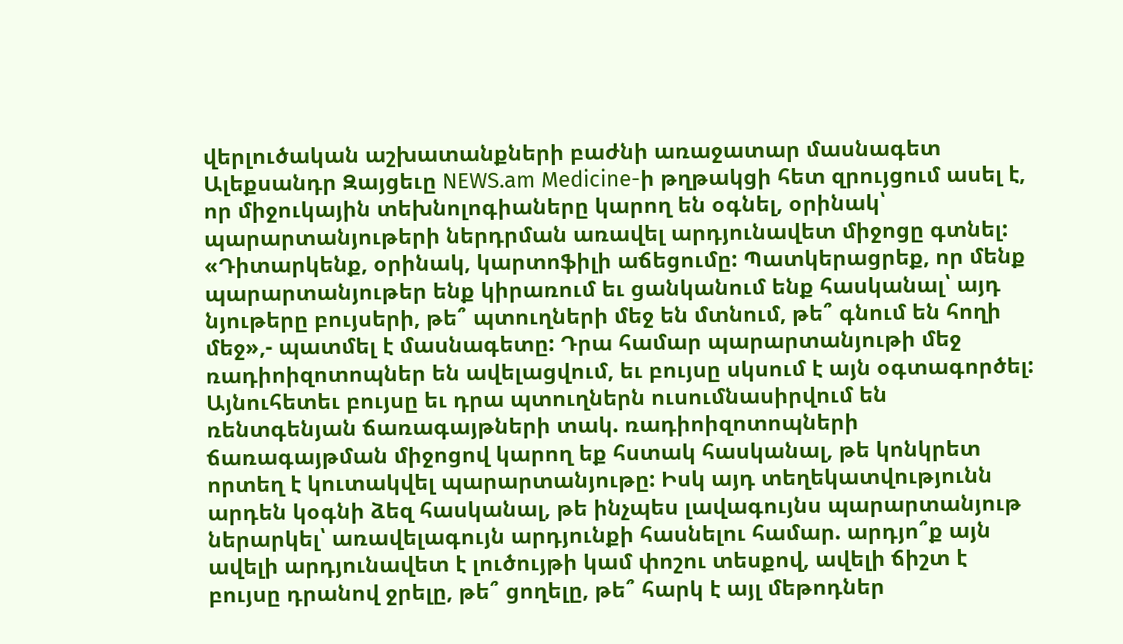վերլուծական աշխատանքների բաժնի առաջատար մասնագետ Ալեքսանդր Զայցեւը NEWS.am Medicine-ի թղթակցի հետ զրույցում ասել է, որ միջուկային տեխնոլոգիաները կարող են օգնել, օրինակ՝ պարարտանյութերի ներդրման առավել արդյունավետ միջոցը գտնել:
«Դիտարկենք, օրինակ, կարտոֆիլի աճեցումը: Պատկերացրեք, որ մենք պարարտանյութեր ենք կիրառում եւ ցանկանում ենք հասկանալ՝ այդ նյութերը բույսերի, թե՞ պտուղների մեջ են մտնում, թե՞ գնում են հողի մեջ»,- պատմել է մասնագետը: Դրա համար պարարտանյութի մեջ ռադիոիզոտոպներ են ավելացվում, եւ բույսը սկսում է այն օգտագործել: Այնուհետեւ բույսը եւ դրա պտուղներն ուսումնասիրվում են ռենտգենյան ճառագայթների տակ. ռադիոիզոտոպների ճառագայթման միջոցով կարող եք հստակ հասկանալ, թե կոնկրետ որտեղ է կուտակվել պարարտանյութը: Իսկ այդ տեղեկատվությունն արդեն կօգնի ձեզ հասկանալ, թե ինչպես լավագույնս պարարտանյութ ներարկել՝ առավելագույն արդյունքի հասնելու համար. արդյո՞ք այն ավելի արդյունավետ է լուծույթի կամ փոշու տեսքով, ավելի ճիշտ է բույսը դրանով ջրելը, թե՞ ցողելը, թե՞ հարկ է այլ մեթոդներ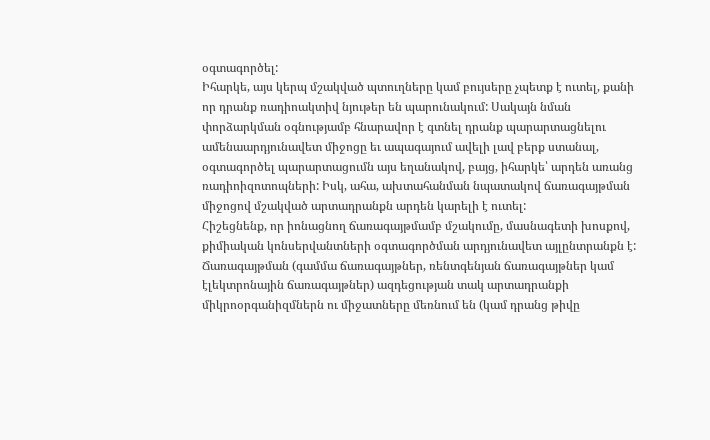օգտագործել:
Իհարկե, այս կերպ մշակված պտուղները կամ բույսերը չպետք է ուտել, քանի որ դրանք ռադիոակտիվ նյութեր են պարունակում: Սակայն նման փորձարկման օգնությամբ հնարավոր է գտնել դրանք պարարտացնելու ամենաարդյունավետ միջոցը եւ ապագայում ավելի լավ բերք ստանալ, օգտագործել պարարտացումն այս եղանակով, բայց, իհարկե՝ արդեն առանց ռադիոիզոտոպների: Իսկ, ահա, ախտահանման նպատակով ճառագայթման միջոցով մշակված արտադրանքն արդեն կարելի է ուտել:
Հիշեցնենք, որ իոնացնող ճառագայթմամբ մշակումը, մասնագետի խոսքով, քիմիական կոնսերվանտների օգտագործման արդյունավետ այլընտրանքն է: Ճառագայթման (գամմա ճառագայթներ, ռենտգենյան ճառագայթներ կամ էլեկտրոնային ճառագայթներ) ազդեցության տակ արտադրանքի միկրոօրգանիզմներն ու միջատները մեռնում են (կամ դրանց թիվը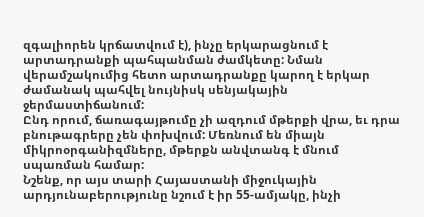զգալիորեն կրճատվում է), ինչը երկարացնում է արտադրանքի պահպանման ժամկետը: Նման վերամշակումից հետո արտադրանքը կարող է երկար ժամանակ պահվել նույնիսկ սենյակային ջերմաստիճանում:
Ընդ որում, ճառագայթումը չի ազդում մթերքի վրա, եւ դրա բնութագրերը չեն փոխվում: Մեռնում են միայն միկրոօրգանիզմները, մթերքն անվտանգ է մնում սպառման համար:
Նշենք, որ այս տարի Հայաստանի միջուկային արդյունաբերությունը նշում է իր 55-ամյակը, ինչի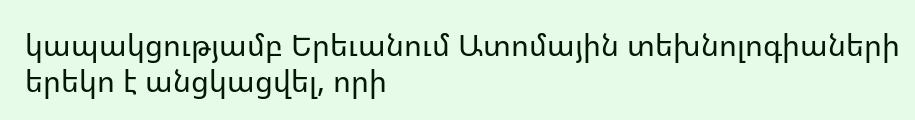կապակցությամբ Երեւանում Ատոմային տեխնոլոգիաների երեկո է անցկացվել, որի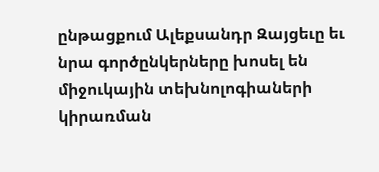ընթացքում Ալեքսանդր Զայցեւը եւ նրա գործընկերները խոսել են միջուկային տեխնոլոգիաների կիրառման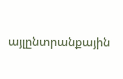այլընտրանքային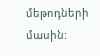մեթոդների մասին: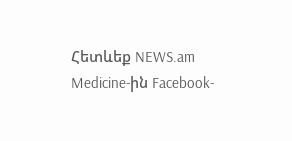Հետևեք NEWS.am Medicine-ին Facebook-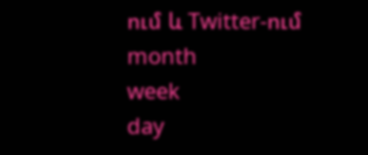ում և Twitter-ում
month
week
day